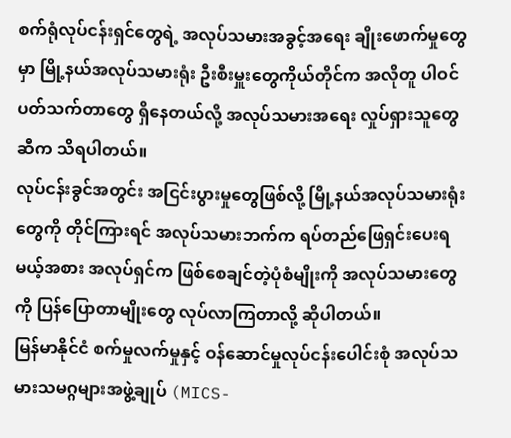စက်ရုံလုပ်ငန်းရှင်တွေရဲ့ အလုပ်သမားအခွင့်အရေး ချိုးဖောက်မှုတွေမှာ မြို့နယ်အလုပ်သမားရုံး ဦးစီးမှူးတွေကိုယ်တိုင်က အလိုတူ ပါဝင်ပတ်သက်တာတွေ ရှိနေတယ်လို့ အလုပ်သမားအရေး လှုပ်ရှားသူတွေဆီက သိရပါတယ်။
လုပ်ငန်းခွင်အတွင်း အငြင်းပွားမှုတွေဖြစ်လို့ မြို့နယ်အလုပ်သမားရုံးတွေကို တိုင်ကြားရင် အလုပ်သမားဘက်က ရပ်တည်ဖြေရှင်းပေးရမယ့်အစား အလုပ်ရှင်က ဖြစ်စေချင်တဲ့ပုံစံမျိုးကို အလုပ်သမားတွေကို ပြန်ပြောတာမျိုးတွေ လုပ်လာကြတာလို့ ဆိုပါတယ်။
မြန်မာနိုင်ငံ စက်မှုလက်မှုနှင့် ဝန်ဆောင်မှုလုပ်ငန်းပေါင်းစုံ အလုပ်သမားသမဂ္ဂများအဖွဲ့ချုပ် (MICS-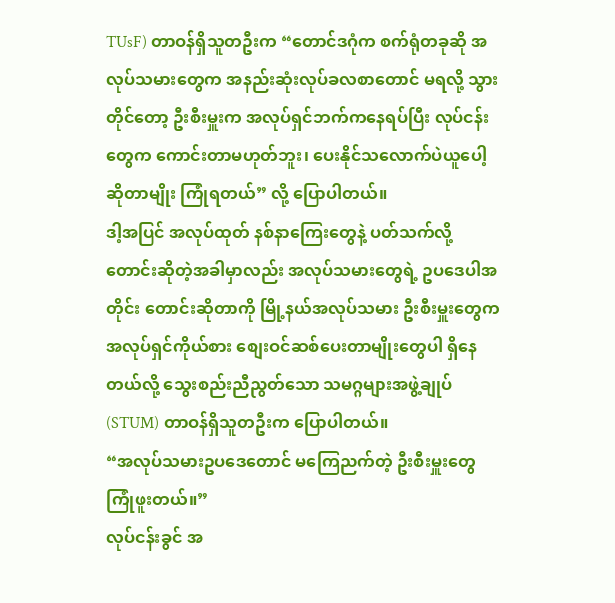TUsF) တာဝန်ရှိသူတဦးက “တောင်ဒဂုံက စက်ရုံတခုဆို အလုပ်သမားတွေက အနည်းဆုံးလုပ်ခလစာတောင် မရလို့ သွားတိုင်တော့ ဦးစီးမှူးက အလုပ်ရှင်ဘက်ကနေရပ်ပြီး လုပ်ငန်းတွေက ကောင်းတာမဟုတ်ဘူး၊ ပေးနိုင်သလောက်ပဲယူပေါ့ ဆိုတာမျိုး ကြုံရတယ်” လို့ ပြောပါတယ်။
ဒါ့အပြင် အလုပ်ထုတ် နစ်နာကြေးတွေနဲ့ ပတ်သက်လို့ တောင်းဆိုတဲ့အခါမှာလည်း အလုပ်သမားတွေရဲ့ ဥပဒေပါအတိုင်း တောင်းဆိုတာကို မြို့နယ်အလုပ်သမား ဦးစီးမှူးတွေက အလုပ်ရှင်ကိုယ်စား စျေးဝင်ဆစ်ပေးတာမျိုးတွေပါ ရှိနေတယ်လို့ သွေးစည်းညီညွတ်သော သမဂ္ဂများအဖွဲ့ချုပ် (STUM) တာဝန်ရှိသူတဦးက ပြောပါတယ်။
“အလုပ်သမားဥပဒေတောင် မကြေညက်တဲ့ ဦးစီးမှူးတွေ ကြုံဖူးတယ်။”
လုပ်ငန်းခွင် အ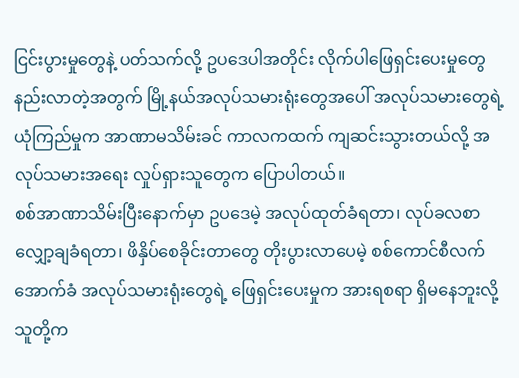ငြင်းပွားမှုတွေနဲ့ ပတ်သက်လို့ ဥပဒေပါအတိုင်း လိုက်ပါဖြေရှင်းပေးမှုတွေ နည်းလာတဲ့အတွက် မြို့နယ်အလုပ်သမားရုံးတွေအပေါ် အလုပ်သမားတွေရဲ့ ယုံကြည်မှုက အာဏာမသိမ်းခင် ကာလကထက် ကျဆင်းသွားတယ်လို့ အလုပ်သမားအရေး လှုပ်ရှားသူတွေက ပြောပါတယ်။
စစ်အာဏာသိမ်းပြီးနောက်မှာ ဥပဒေမဲ့ အလုပ်ထုတ်ခံရတာ၊ လုပ်ခလစာလျှော့ချခံရတာ၊ ဖိနှိပ်စေခိုင်းတာတွေ တိုးပွားလာပေမဲ့ စစ်ကောင်စီလက်အောက်ခံ အလုပ်သမားရုံးတွေရဲ့ ဖြေရှင်းပေးမှုက အားရစရာ ရှိမနေဘူးလို့ သူတို့က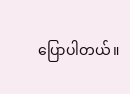ပြောပါတယ်။